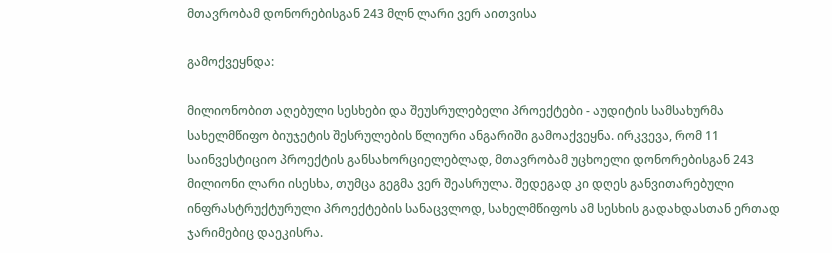მთავრობამ დონორებისგან 243 მლნ ლარი ვერ აითვისა

გამოქვეყნდა:

მილიონობით აღებული სესხები და შეუსრულებელი პროექტები - აუდიტის სამსახურმა  სახელმწიფო ბიუჯეტის შესრულების წლიური ანგარიში გამოაქვეყნა. ირკვევა, რომ 11 საინვესტიციო პროექტის განსახორციელებლად, მთავრობამ უცხოელი დონორებისგან 243 მილიონი ლარი ისესხა, თუმცა გეგმა ვერ შეასრულა. შედეგად კი დღეს განვითარებული ინფრასტრუქტურული პროექტების სანაცვლოდ, სახელმწიფოს ამ სესხის გადახდასთან ერთად  ჯარიმებიც დაეკისრა.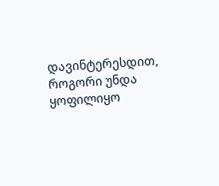დავინტერესდით, როგორი უნდა ყოფილიყო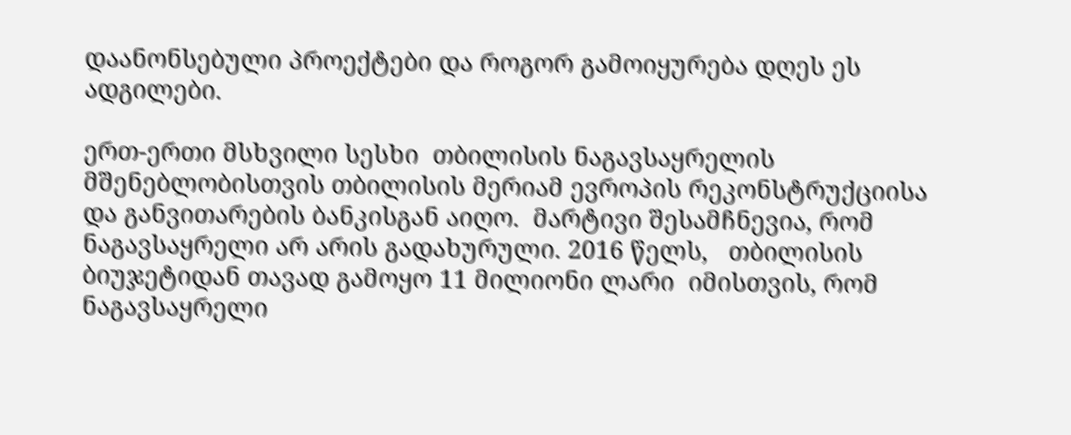დაანონსებული პროექტები და როგორ გამოიყურება დღეს ეს ადგილები.

ერთ-ერთი მსხვილი სესხი  თბილისის ნაგავსაყრელის მშენებლობისთვის თბილისის მერიამ ევროპის რეკონსტრუქციისა და განვითარების ბანკისგან აიღო.  მარტივი შესამჩნევია, რომ ნაგავსაყრელი არ არის გადახურული. 2016 წელს,   თბილისის ბიუჯეტიდან თავად გამოყო 11 მილიონი ლარი  იმისთვის, რომ ნაგავსაყრელი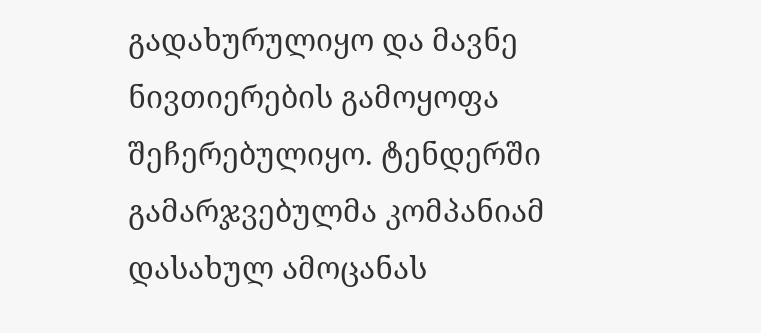გადახურულიყო და მავნე ნივთიერების გამოყოფა შეჩერებულიყო. ტენდერში გამარჯვებულმა კომპანიამ დასახულ ამოცანას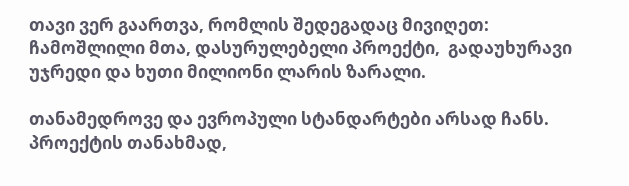თავი ვერ გაართვა, რომლის შედეგადაც მივიღეთ: ჩამოშლილი მთა, დასურულებელი პროექტი,  გადაუხურავი უჯრედი და ხუთი მილიონი ლარის ზარალი.

თანამედროვე და ევროპული სტანდარტები არსად ჩანს. პროექტის თანახმად,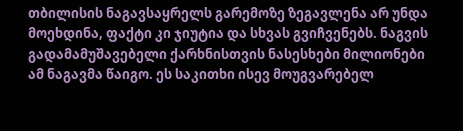თბილისის ნაგავსაყრელს გარემოზე ზეგავლენა არ უნდა მოეხდინა, ფაქტი კი ჯიუტია და სხვას გვიჩვენებს. ნაგვის გადამამუშავებელი ქარხნისთვის ნასესხები მილიონები ამ ნაგავმა წაიგო. ეს საკითხი ისევ მოუგვარებელ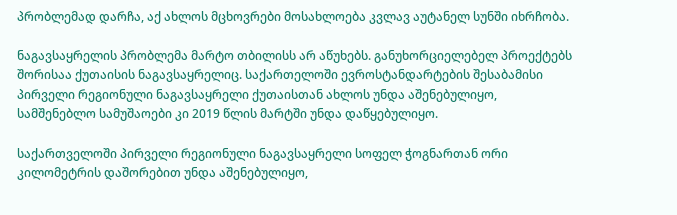პრობლემად დარჩა, აქ ახლოს მცხოვრები მოსახლოება კვლავ აუტანელ სუნში იხრჩობა.

ნაგავსაყრელის პრობლემა მარტო თბილისს არ აწუხებს. განუხორციელებელ პროექტებს შორისაა ქუთაისის ნაგავსაყრელიც. საქართელოში ევროსტანდარტების შესაბამისი პირველი რეგიონული ნაგავსაყრელი ქუთაისთან ახლოს უნდა აშენებულიყო, სამშენებლო სამუშაოები კი 2019 წლის მარტში უნდა დაწყებულიყო.

საქართველოში პირველი რეგიონული ნაგავსაყრელი სოფელ ჭოგნართან ორი კილომეტრის დაშორებით უნდა აშენებულიყო,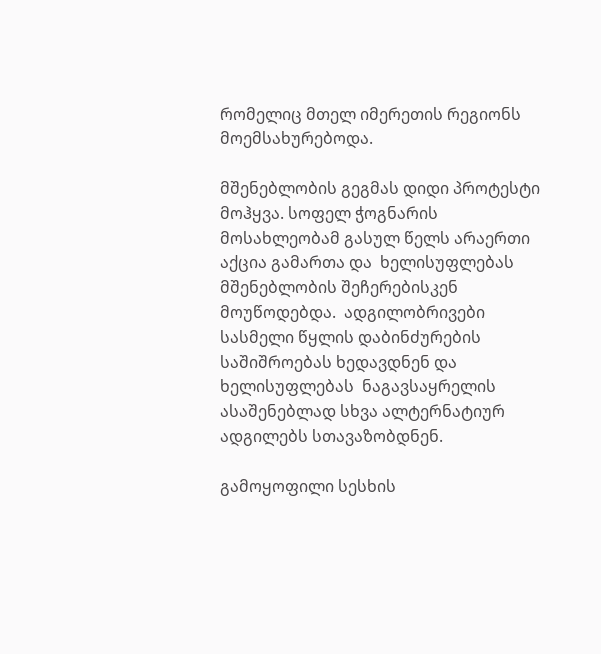რომელიც მთელ იმერეთის რეგიონს მოემსახურებოდა.

მშენებლობის გეგმას დიდი პროტესტი მოჰყვა. სოფელ ჭოგნარის მოსახლეობამ გასულ წელს არაერთი აქცია გამართა და  ხელისუფლებას მშენებლობის შეჩერებისკენ მოუწოდებდა.  ადგილობრივები სასმელი წყლის დაბინძურების საშიშროებას ხედავდნენ და ხელისუფლებას  ნაგავსაყრელის ასაშენებლად სხვა ალტერნატიურ ადგილებს სთავაზობდნენ.

გამოყოფილი სესხის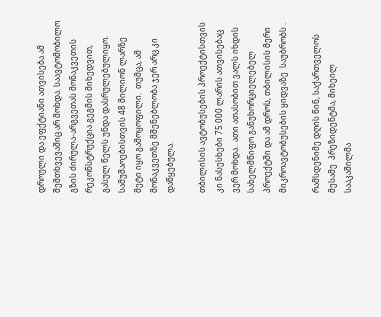დროული და ეფქტიანი ათვისება ამ შემთხვევაშიც არ მოხდა. საავტომობილო გზის ძირულა-არგვეთას მონაკვეთის რეკონსტრუქცია გეგმის მიხედვით, გასულ წელს უნდა დასრულებულიყო. სამუშაოებისთვის 48 მილიონ ლარზე მეტი იყო გამოყოფილი.  თუმცა, ამ მონაკვეთზე მშენებლობა ჯერ არც კი  დაწყებულა.

თბილისის ავტობუსების პროექტისთვის კი ნასესხები 75 000 ლარის ათვისებაც ვერ მოხდა.  ათი ათასობით ვალს იხდის სახელმწიფო განუხორციელებელ პროექტში და ამ დროს, თბილისის მერი მიკროავტობუსების ყიდვაზე  საუბრობს .

რამსდენიმე დღის წინ, საქართველოს მესამე  პრეზიდენტმა, მიხეილ სააკაშილმა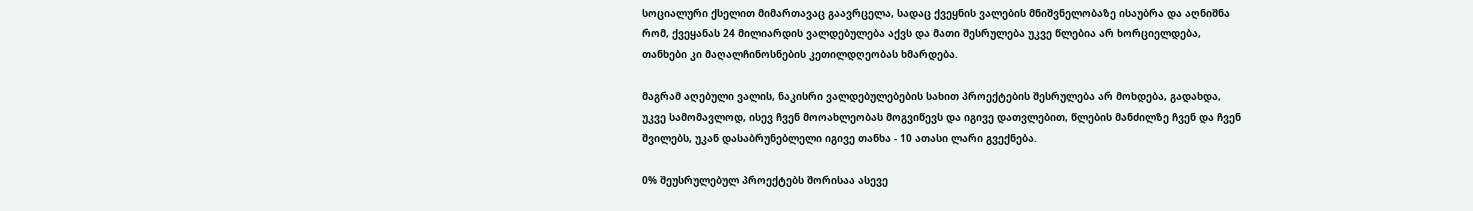სოციალური ქსელით მიმართავაც გაავრცელა, სადაც ქვეყნის ვალების მნიშვნელობაზე ისაუბრა და აღნიშნა რომ, ქვეყანას 24 მილიარდის ვალდებულება აქვს და მათი შესრულება უკვე წლებია არ ხორციელდება, თანხები კი მაღალჩინოსნების კეთილდღეობას ხმარდება.

მაგრამ აღებული ვალის, ნაკისრი ვალდებულებების სახით პროექტების შესრულება არ მოხდება, გადახდა, უკვე სამომავლოდ, ისევ ჩვენ მოოახლეობას მოგვიწევს და იგივე დათვლებით, წლების მანძილზე ჩვენ და ჩვენ შვილებს, უკან დასაბრუნებლელი იგივე თანხა - 10 ათასი ლარი გვექნება.

0% შეუსრულებულ პროექტებს შორისაა ასევე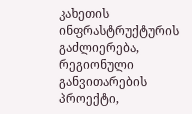კახეთის ინფრასტრუქტურის გაძლიერება, რეგიონული განვითარების პროექტი,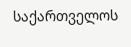საქართველოს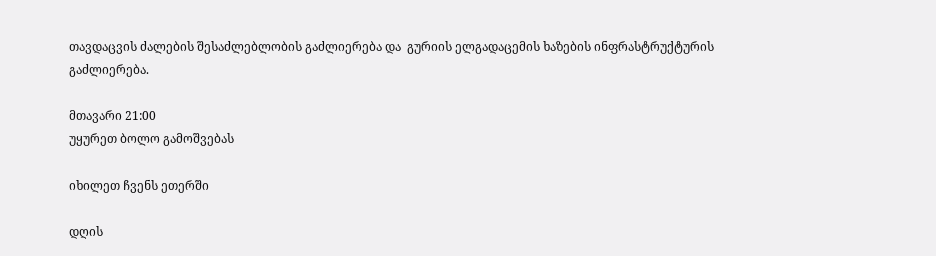თავდაცვის ძალების შესაძლებლობის გაძლიერება და  გურიის ელგადაცემის ხაზების ინფრასტრუქტურის გაძლიერება.

მთავარი 21:00
უყურეთ ბოლო გამოშვებას

იხილეთ ჩვენს ეთერში

დღის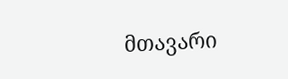მთავარი